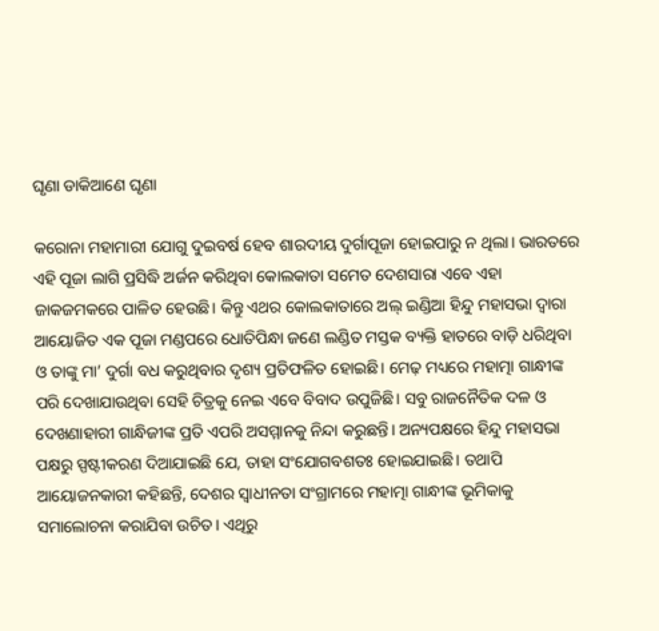ଘୃଣା ଡାକିଆଣେ ଘୃଣା

କରୋନା ମହାମାରୀ ଯୋଗୁ ଦୁଇବର୍ଷ ହେବ ଶାରଦୀୟ ଦୁର୍ଗାପୂଜା ହୋଇପାରୁ ନ ଥିଲା। ଭାରତରେ ଏହି ପୂଜା ଲାଗି ପ୍ରସିଦ୍ଧି ଅର୍ଜନ କରିଥିବା କୋଲକାତା ସମେତ ଦେଶସାରା ଏବେ ଏହା ଜାକଜମକରେ ପାଳିତ ହେଉଛି। କିନ୍ତୁ ଏଥର କୋଲକାତାରେ ଅଲ୍‌ ଇଣ୍ଡିଆ ହିନ୍ଦୁ ମହାସଭା ଦ୍ୱାରା ଆୟୋଜିତ ଏକ ପୂଜା ମଣ୍ଡପରେ ଧୋତିପିନ୍ଧା ଜଣେ ଲଣ୍ଡିତ ମସ୍ତକ ବ୍ୟକ୍ତି ହାତରେ ବାଡ଼ି ଧରିଥିବା ଓ ତାଙ୍କୁ ମା’ ଦୁର୍ଗା ବଧ କରୁଥିବାର ଦୃଶ୍ୟ ପ୍ରତିଫଳିତ ହୋଇଛି। ମେଢ଼ ମଧ୍ୟରେ ମହାତ୍ମା ଗାନ୍ଧୀଙ୍କ ପରି ଦେଖାଯାଉଥିବା ସେହି ଚିତ୍ରକୁ ନେଇ ଏବେ ବିବାଦ ଉପୁଜିଛି। ସବୁ ରାଜନୈତିକ ଦଳ ଓ ଦେଖଣାହାରୀ ଗାନ୍ଧିଜୀଙ୍କ ପ୍ରତି ଏପରି ଅସମ୍ମାନକୁ ନିନ୍ଦା କରୁଛନ୍ତି। ଅନ୍ୟପକ୍ଷରେ ହିନ୍ଦୁ ମହାସଭା ପକ୍ଷରୁ ସ୍ପଷ୍ଟୀକରଣ ଦିଆଯାଇଛି ଯେ, ତାହା ସଂଯୋଗବଶତଃ ହୋଇଯାଇଛି। ତଥାପି ଆୟୋଜନକାରୀ କହିଛନ୍ତି, ଦେଶର ସ୍ବାଧୀନତା ସଂଗ୍ରାମରେ ମହାତ୍ମା ଗାନ୍ଧୀଙ୍କ ଭୂମିକାକୁ ସମାଲୋଚନା କରାଯିବା ଉଚିତ। ଏଥିରୁ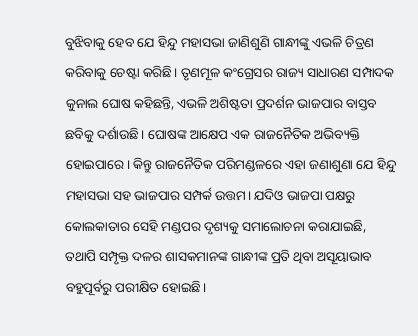ବୁଝିବାକୁ ହେବ ଯେ ହିନ୍ଦୁ ମହାସଭା ଜାଣିଶୁଣି ଗାନ୍ଧୀଙ୍କୁ ଏଭଳି ଚିତ୍ରଣ କରିବାକୁ ଚେଷ୍ଟା କରିଛି। ତୃଣମୂଳ କଂଗ୍ରେସର ରାଜ୍ୟ ସାଧାରଣ ସମ୍ପାଦକ କୁନାଲ ଘୋଷ କହିଛନ୍ତି, ଏଭଳି ଅଶିଷ୍ଟତା ପ୍ରଦର୍ଶନ ଭାଜପାର ବାସ୍ତବ ଛବିକୁ ଦର୍ଶାଉଛି। ଘୋଷଙ୍କ ଆକ୍ଷେପ ଏକ ରାଜନୈତିକ ଅଭିବ୍ୟକ୍ତି ହୋଇପାରେ। କିନ୍ତୁ ରାଜନୈତିକ ପରିମଣ୍ଡଳରେ ଏହା ଜଣାଶୁଣା ଯେ ହିନ୍ଦୁ ମହାସଭା ସହ ଭାଜପାର ସମ୍ପର୍କ ଉତ୍ତମ। ଯଦିଓ ଭାଜପା ପକ୍ଷରୁ କୋଲକାତାର ସେହି ମଣ୍ଡପର ଦୃଶ୍ୟକୁ ସମାଲୋଚନା କରାଯାଇଛି, ତଥାପି ସମ୍ପୃକ୍ତ ଦଳର ଶାସକମାନଙ୍କ ଗାନ୍ଧୀଙ୍କ ପ୍ରତି ଥିବା ଅସୂୟାଭାବ ବହୁପୂର୍ବରୁ ପରୀକ୍ଷିତ ହୋଇଛି।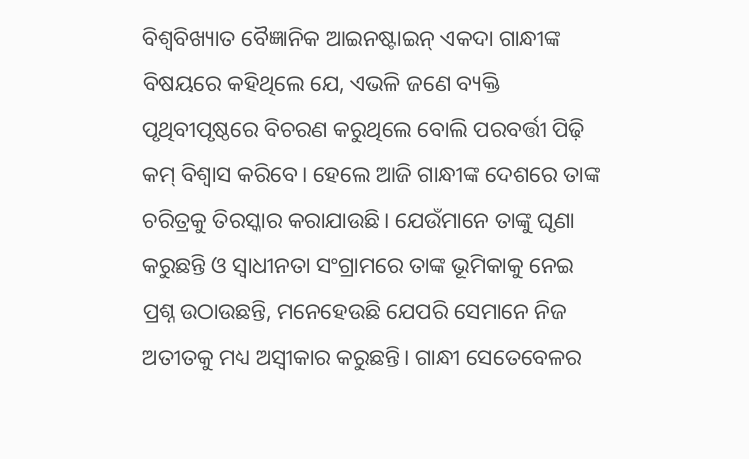ବିଶ୍ୱବିଖ୍ୟାତ ବୈଜ୍ଞାନିକ ଆଇନଷ୍ଟାଇନ୍‌ ଏକଦା ଗାନ୍ଧୀଙ୍କ ବିଷୟରେ କହିଥିଲେ ଯେ, ଏଭଳି ଜଣେ ବ୍ୟକ୍ତି ପୃଥିବୀପୃଷ୍ଠରେ ବିଚରଣ କରୁଥିଲେ ବୋଲି ପରବର୍ତ୍ତୀ ପିଢ଼ି କମ୍‌ ବିଶ୍ୱାସ କରିବେ। ହେଲେ ଆଜି ଗାନ୍ଧୀଙ୍କ ଦେଶରେ ତାଙ୍କ ଚରିତ୍ରକୁ ତିରସ୍କାର କରାଯାଉଛି। ଯେଉଁମାନେ ତାଙ୍କୁ ଘୃଣା କରୁଛନ୍ତି ଓ ସ୍ବାଧୀନତା ସଂଗ୍ରାମରେ ତାଙ୍କ ଭୂମିକାକୁ ନେଇ ପ୍ରଶ୍ନ ଉଠାଉଛନ୍ତି, ମନେହେଉଛି ଯେପରି ସେମାନେ ନିଜ ଅତୀତକୁ ମଧ୍ୟ ଅସ୍ବୀକାର କରୁଛନ୍ତି। ଗାନ୍ଧୀ ସେତେବେଳର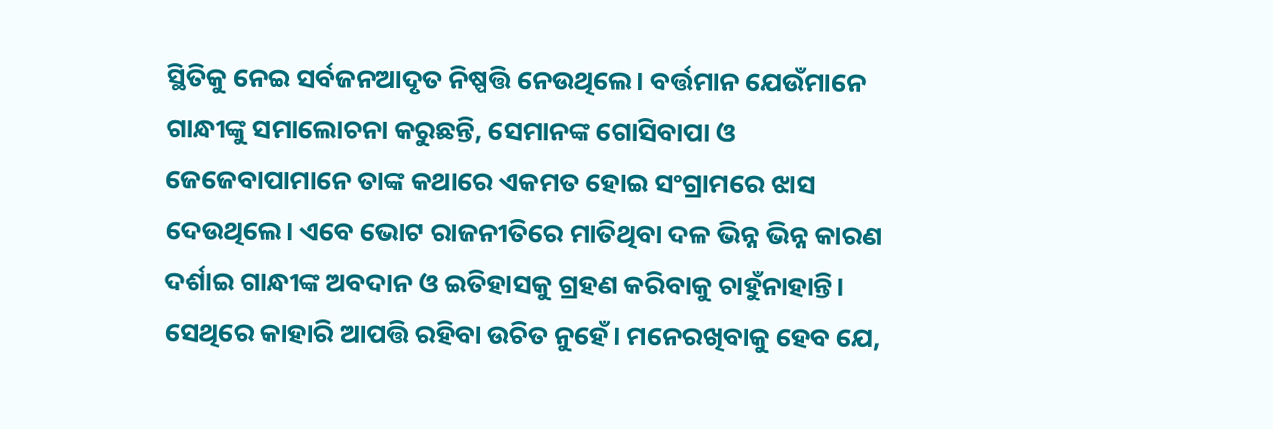ସ୍ଥିତିକୁ ନେଇ ସର୍ବଜନଆଦୃତ ନିଷ୍ପତ୍ତି ନେଉଥିଲେ। ବର୍ତ୍ତମାନ ଯେଉଁମାନେ ଗାନ୍ଧୀଙ୍କୁ ସମାଲୋଚନା କରୁଛନ୍ତି, ସେମାନଙ୍କ ଗୋସିବାପା ଓ ଜେଜେବାପାମାନେ ତାଙ୍କ କଥାରେ ଏକମତ ହୋଇ ସଂଗ୍ରାମରେ ଝାସ ଦେଉଥିଲେ। ଏବେ ଭୋଟ ରାଜନୀତିରେ ମାତିଥିବା ଦଳ ଭିନ୍ନ ଭିନ୍ନ କାରଣ ଦର୍ଶାଇ ଗାନ୍ଧୀଙ୍କ ଅବଦାନ ଓ ଇତିହାସକୁ ଗ୍ରହଣ କରିବାକୁ ଚାହୁଁନାହାନ୍ତି। ସେଥିରେ କାହାରି ଆପତ୍ତି ରହିବା ଉଚିତ ନୁହେଁ। ମନେରଖିବାକୁ ହେବ ଯେ,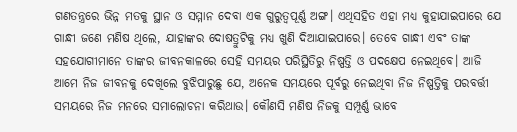ଗଣତନ୍ତ୍ରରେ ଭିନ୍ନ ମତକୁ ସ୍ଥାନ ଓ ସମ୍ମାନ ଦେବା ଏକ ଗୁରୁତ୍ୱପୂର୍ଣ୍ଣ ଅଙ୍ଗ। ଏଥିସହିତ ଏହା ମଧ୍ୟ କୁହାଯାଇପାରେ ଯେ ଗାନ୍ଧୀ ଜଣେ ମଣିଷ ଥିଲେ, ଯାହାଙ୍କର ଦୋଷତ୍ରୁଟିକୁ ମଧ୍ୟ ଖୁଣି ଦିଆଯାଇପାରେ। ତେବେ ଗାନ୍ଧୀ ଏବଂ ତାଙ୍କ ସହଯୋଗୀମାନେ ତାଙ୍କର ଜୀବନକାଳରେ ସେହି ସମୟର ପରିସ୍ଥିତିରୁ ନିଷ୍ପତ୍ତି ଓ ପଦକ୍ଷେପ ନେଇଥିବେ। ଆଜି ଆମେ ନିଜ ଜୀବନକୁ ଦେଖିଲେ ବୁଝିପାରୁଛୁ ଯେ, ଅନେକ ସମୟରେ ପୂର୍ବରୁ ନେଇଥିବା ନିଜ ନିଷ୍ପତ୍ତିକୁ ପରବର୍ତ୍ତୀ ସମୟରେ ନିଜ ମନରେ ସମାଲୋଚନା କରିଥାଉ। କୌଣସି ମଣିଷ ନିଜକୁ ସମ୍ପୂର୍ଣ୍ଣ ଭାବେ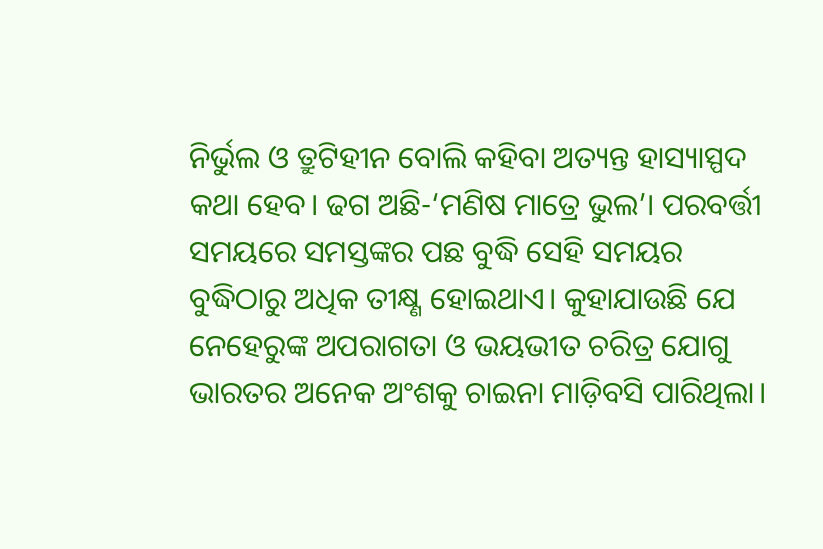ନିର୍ଭୁଲ ଓ ତ୍ରୁଟିହୀନ ବୋଲି କହିବା ଅତ୍ୟନ୍ତ ହାସ୍ୟାସ୍ପଦ କଥା ହେବ। ଢଗ ଅଛି-‘ମଣିଷ ମାତ୍ରେ ଭୁଲ’। ପରବର୍ତ୍ତୀ ସମୟରେ ସମସ୍ତଙ୍କର ପଛ ବୁଦ୍ଧି ସେହି ସମୟର ବୁଦ୍ଧିଠାରୁ ଅଧିକ ତୀକ୍ଷ୍ଣ ହୋଇଥାଏ। କୁହାଯାଉଛି ଯେ ନେହେରୁଙ୍କ ଅପରାଗତା ଓ ଭୟଭୀତ ଚରିତ୍ର ଯୋଗୁ ଭାରତର ଅନେକ ଅଂଶକୁ ଚାଇନା ମାଡ଼ିବସି ପାରିଥିଲା।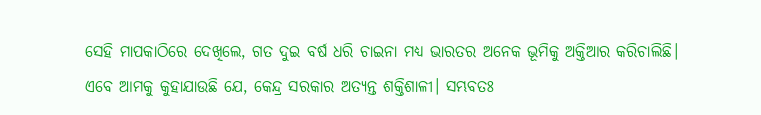ସେହି ମାପକାଠିରେ ଦେଖିଲେ, ଗତ ଦୁଇ ବର୍ଷ ଧରି ଚାଇନା ମଧ୍ୟ ଭାରତର ଅନେକ ଭୂମିକୁ ଅକ୍ତିଆର କରିଚାଲିଛି। ଏବେ ଆମକୁ କୁହାଯାଉଛି ଯେ, କେନ୍ଦ୍ର ସରକାର ଅତ୍ୟନ୍ତ ଶକ୍ତିଶାଳୀ। ସମ୍ଭବତଃ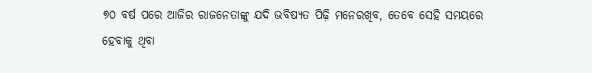୭୦ ବର୍ଷ ପରେ ଆଜିର ରାଜନେତାଙ୍କୁ ଯଦି ଭବିଷ୍ୟତ ପିଢ଼ି ମନେରଖିବ, ତେବେ ସେହି ସମୟରେ ହେବାକୁ ଥିବା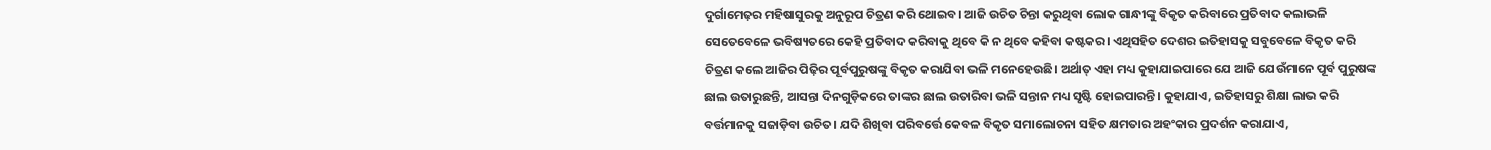ଦୁର୍ଗାମେଢ଼ର ମହିଷାସୁରକୁ ଅନୁରୂପ ଚିତ୍ରଣ କରି ଥୋଇବ। ଆଜି ଉଚିତ ଚିନ୍ତା କରୁଥିବା ଲୋକ ଗାନ୍ଧୀଙ୍କୁ ବିକୃତ କରିବାରେ ପ୍ରତିବାଦ କଲାଭଳି ସେତେବେଳେ ଭବିଷ୍ୟତରେ କେହି ପ୍ରତିବାଦ କରିବାକୁ ଥିବେ କି ନ ଥିବେ କହିବା କଷ୍ଟକର। ଏଥିସହିତ ଦେଶର ଇତିହାସକୁ ସବୁବେଳେ ବିକୃତ କରି ଚିତ୍ରଣ କଲେ ଆଜିର ପିଢ଼ିର ପୂର୍ବପୁରୁଷଙ୍କୁ ବିକୃତ କରାଯିବା ଭଳି ମନେହେଉଛି। ଅର୍ଥାତ୍‌ ଏହା ମଧ୍ୟ କୁହାଯାଇପାରେ ଯେ ଆଜି ଯେଉଁମାନେ ପୂର୍ବ ପୁରୁଷଙ୍କ ଛାଲ ଉତାରୁଛନ୍ତି, ଆସନ୍ତା ଦିନଗୁଡ଼ିକରେ ତାଙ୍କର ଛାଲ ଉତାରିବା ଭଳି ସନ୍ତାନ ମଧ୍ୟ ସୃଷ୍ଟି ହୋଇପାରନ୍ତି। କୁହାଯାଏ, ଇତିହାସରୁ ଶିକ୍ଷା ଲାଭ କରି ବର୍ତ୍ତମାନକୁ ସଜାଡ଼ିବା ଉଚିତ। ଯଦି ଶିଖିବା ପରିବର୍ତ୍ତେ କେବଳ ବିକୃତ ସମାଲୋଚନା ସହିତ କ୍ଷମତାର ଅହଂକାର ପ୍ରଦର୍ଶନ କରାଯାଏ,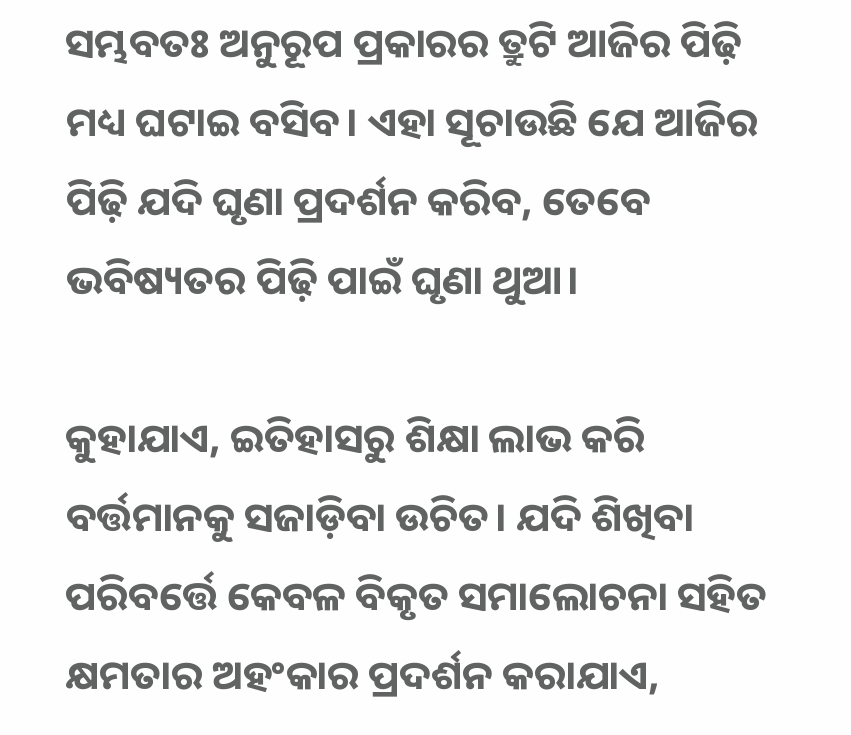ସମ୍ଭବତଃ ଅନୁରୂପ ପ୍ରକାରର ତ୍ରୁଟି ଆଜିର ପିଢ଼ି ମଧ୍ୟ ଘଟାଇ ବସିବ। ଏହା ସୂଚାଉଛି ଯେ ଆଜିର ପିଢ଼ି ଯଦି ଘୃଣା ପ୍ରଦର୍ଶନ କରିବ, ତେବେ ଭବିଷ୍ୟତର ପିଢ଼ି ପାଇଁ ଘୃଣା ଥୁଆ।

କୁହାଯାଏ, ଇତିହାସରୁ ଶିକ୍ଷା ଲାଭ କରି ବର୍ତ୍ତମାନକୁ ସଜାଡ଼ିବା ଉଚିତ। ଯଦି ଶିଖିବା ପରିବର୍ତ୍ତେ କେବଳ ବିକୃତ ସମାଲୋଚନା ସହିତ କ୍ଷମତାର ଅହଂକାର ପ୍ରଦର୍ଶନ କରାଯାଏ,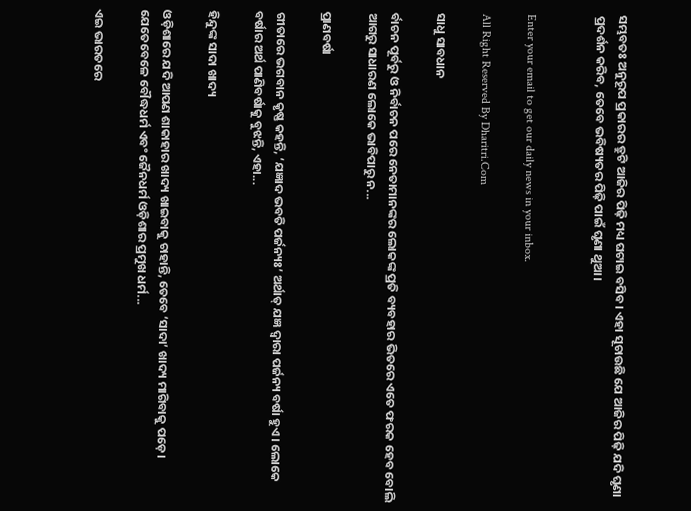ସମ୍ଭବତଃ ଅନୁରୂପ ପ୍ରକାରର ତ୍ରୁଟି ଆଜିର ପିଢ଼ି ମଧ୍ୟ ଘଟାଇ ବସିବ। ଏହା ସୂଚାଉଛି ଯେ ଆଜିର ପିଢ଼ି ଯଦି ଘୃଣା ପ୍ରଦର୍ଶନ କରିବ, ତେବେ ଭବିଷ୍ୟତର ପିଢ଼ି ପାଇଁ ଘୃଣା ଥୁଆ।


Enter your email to get our daily news in your inbox.

All Right Reserved By Dharitri.Com

ସାଧୁ ସାବଧାନ

ର୍ବାଚନ ପୂର୍ବରୁ ଓ ନିର୍ବାଚନ ପରେ ନେତାମାନଙ୍କର ଲୋକଙ୍କ ପ୍ରତି ବ୍ୟବହାର ଭିତରେ ଏତେ ଫରକ ହେବ ବୋଲି ଆଗରୁ ସାଧାରଣ ଲୋକେ ଭାବିପାରୁ ନ...

ପ୍ରାଣବର୍ଷା

ଗୀତାରେ ଭଗବାନ କୃଷ୍ଣ କହନ୍ତି, ‘ଯଜ୍ଞାଦ ଭବତି ପର୍ଜନ୍ୟଃ’ ଅର୍ଥାତ୍‌ ଯଜ୍ଞ ଦ୍ୱାରା ପର୍ଜନ୍ୟ ବର୍ଷା ହୁଏ। ଲୋକେ ବର୍ଷାର ଅର୍ଥ ପାଣିବର୍ଷାକୁ ବୁଝନ୍ତି, ଏହା...

ହିନ୍ଦୁଙ୍କ ସାଦା ଖାଦ୍ୟ

ଓଡ଼ିଶାରେ ଯଦି ଆପଣ ଶାକାହାର ଖାଦ୍ୟ ଖାଇବାକୁ ଚାହାନ୍ତି, ତେବେ ‘ସାଦା’ ଖାଦ୍ୟ ମାଗିବାକୁ ପଡ଼େ। ଯେତେବେଳେ ବୌଦ୍ଧଧର୍ମ ଏବଂ ଜୈନଧର୍ମ ଓଡ଼ିଶାର ପ୍ରମୁଖ ଧର୍ମ...

ଏଇ ଭାରତରେ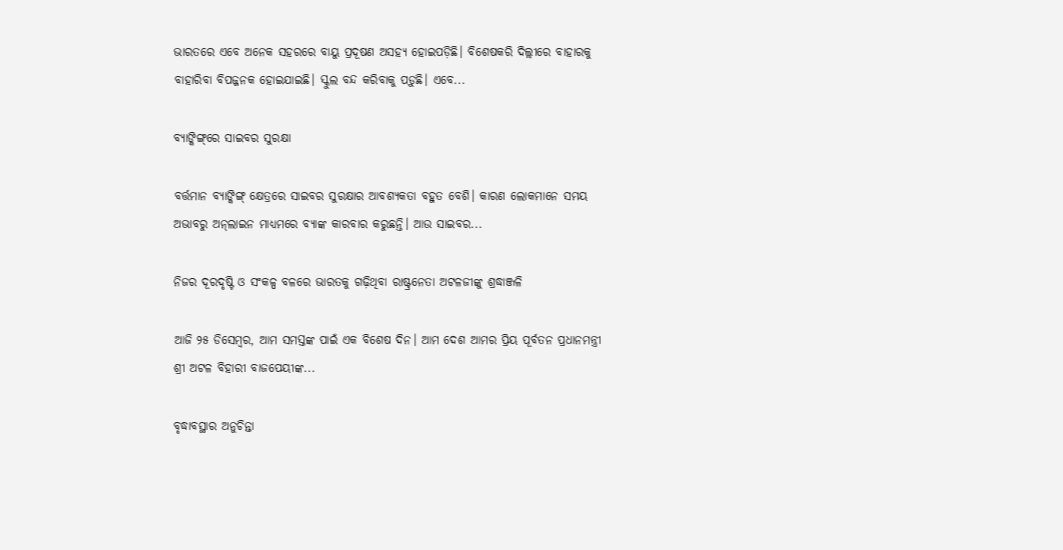ଭାରତରେ ଏବେ ଅନେକ ସହରରେ ବାୟୁ ପ୍ରଦୂଷଣ ଅସହ୍ୟ ହୋଇପଡ଼ିଛି। ବିଶେଷକରି ଦିଲ୍ଲୀରେ ବାହାରକୁ ବାହାରିବା ବିପଜ୍ଜନକ ହୋଇଯାଇଛି। ସ୍କୁଲ ବନ୍ଦ କରିବାକୁ ପଡ଼ୁଛି। ଏବେ...

ବ୍ୟାଙ୍କିଙ୍ଗ୍‌ରେ ସାଇବର ସୁରକ୍ଷା

ବର୍ତ୍ତମାନ ବ୍ୟାଙ୍କିଙ୍ଗ୍‌ କ୍ଷେତ୍ରରେ ସାଇବର ସୁରକ୍ଷାର ଆବଶ୍ୟକତା ବହୁତ ବେଶି। କାରଣ ଲୋକମାନେ ସମୟ ଅଭାବରୁ ଅନ୍‌ଲାଇନ ମାଧ୍ୟମରେ ବ୍ୟାଙ୍କ କାରବାର କରୁଛନ୍ତି। ଆଉ ସାଇବର...

ନିଜର ଦୂରଦୃଷ୍ଟି ଓ ସଂକଳ୍ପ ବଳରେ ଭାରତକୁ ଗଢ଼ିଥିବା ରାଷ୍ଟ୍ରନେତା ଅଟଳଜୀଙ୍କୁ ଶ୍ରଦ୍ଧାଞ୍ଜଳି

ଆଜି ୨୫ ଡିସେମ୍ବର, ଆମ ସମସ୍ତଙ୍କ ପାଇଁ ଏକ ବିଶେଷ ଦିନ। ଆମ ଦେଶ ଆମର ପ୍ରିୟ ପୂର୍ବତନ ପ୍ରଧାନମନ୍ତ୍ରୀ ଶ୍ରୀ ଅଟଳ ବିହାରୀ ବାଜପେୟୀଙ୍କ...

ବୃଦ୍ଧାବସ୍ଥାର ଅନୁଚିନ୍ତା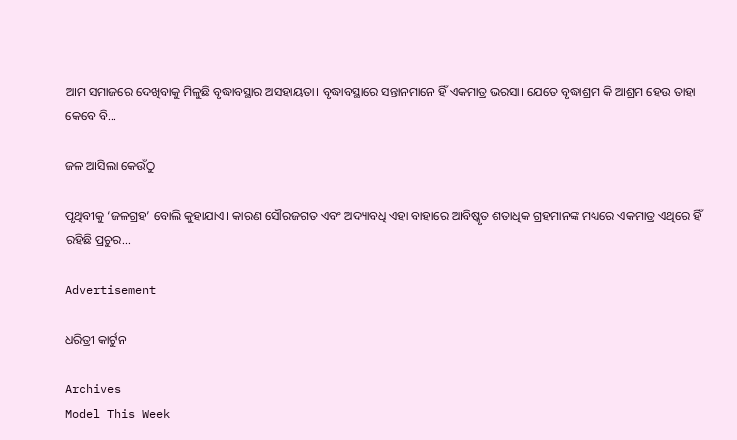ଆମ ସମାଜରେ ଦେଖିବାକୁ ମିଳୁଛି ବୃଦ୍ଧାବସ୍ଥାର ଅସହାୟତା। ବୃଦ୍ଧାବସ୍ଥାରେ ସନ୍ତାନମାନେ ହିଁ ଏକମାତ୍ର ଭରସା। ଯେତେ ବୃଦ୍ଧାଶ୍ରମ କି ଆଶ୍ରମ ହେଉ ତାହା କେବେ ବି...

ଜଳ ଆସିଲା କେଉଁଠୁ

ପୃଥିବୀକୁ ‘ଜଳଗ୍ରହ’ ବୋଲି କୁହାଯାଏ। କାରଣ ସୌରଜଗତ ଏବଂ ଅଦ୍ୟାବଧି ଏହା ବାହାରେ ଆବିଷ୍କୃତ ଶତାଧିକ ଗ୍ରହମାନଙ୍କ ମଧ୍ୟରେ ଏକମାତ୍ର ଏଥିରେ ହିଁ ରହିଛି ପ୍ରଚୁର...

Advertisement

ଧରିତ୍ରୀ କାର୍ଟୁନ

Archives
Model This Week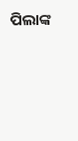ପିଲାଙ୍କ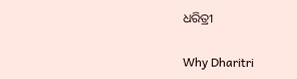ଧରିତ୍ରୀ

Why Dharitri